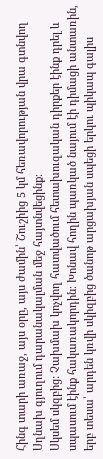Հինգ տարի առաջ, այս օրը, այս ժամին՝ Շուշիից 5 կմ հեռավորության վրա գտնվող Սղնախ գյուղում դարանակալման մեջ հայտնվեցինք։
Սկսեմ սկզբից: Չախմախ կոչվող հատվածում հետախուզական դիրքեր էինք դրել և սպասում էինք հակառակորդին։ Խոնավ հողին պառկած նայում էի դիմացի անտառին, երբ տեսա՝ արդեն կռվի սկիզբից ծանոթ արցախյան սպեցի երկու պիկապ գալիս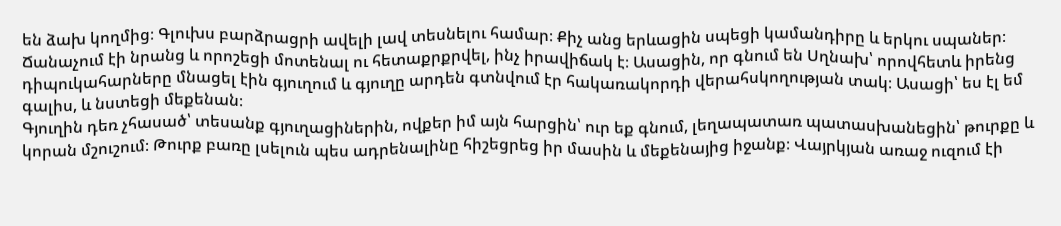են ձախ կողմից։ Գլուխս բարձրացրի ավելի լավ տեսնելու համար։ Քիչ անց երևացին սպեցի կամանդիրը և երկու սպաներ։ Ճանաչում էի նրանց և որոշեցի մոտենալ ու հետաքրքրվել, ինչ իրավիճակ է։ Ասացին, որ գնում են Սղնախ՝ որովհետև իրենց դիպուկահարները մնացել էին գյուղում և գյուղը արդեն գտնվում էր հակառակորդի վերահսկողության տակ։ Ասացի՝ ես էլ եմ գալիս, և նստեցի մեքենան։
Գյուղին դեռ չհասած՝ տեսանք գյուղացիներին, ովքեր իմ այն հարցին՝ ուր եք գնում, լեղապատառ պատասխանեցին՝ թուրքը և կորան մշուշում։ Թուրք բառը լսելուն պես ադրենալինը հիշեցրեց իր մասին և մեքենայից իջանք։ Վայրկյան առաջ ուզում էի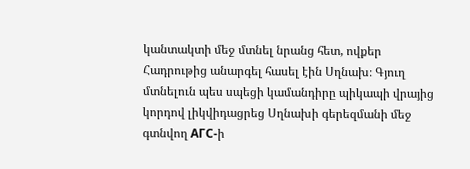կանտակտի մեջ մտնել նրանց հետ, ովքեր Հադրութից անարգել հասել էին Սղնախ։ Գյուղ մտնելուն պես սպեցի կամանդիրը պիկապի վրայից կորդով լիկվիդացրեց Սղնախի գերեզմանի մեջ գտնվող АГС-ի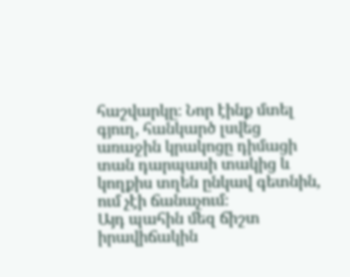հաշվարկը։ Նոր էինք մտել գյուղ, հանկարծ լսվեց առաջին կրակոցը դիմացի տան դարպասի տակից և կողքիս տղեն ընկավ գետնին, ում չէի ճանաչում։
Այդ պահին մեզ ճիշտ իրավիճակին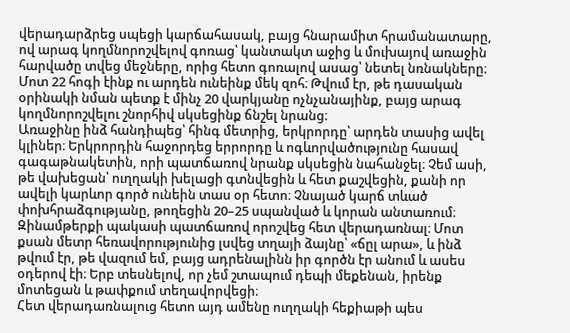վերադարձրեց սպեցի կարճահասակ, բայց հնարամիտ հրամանատարը, ով արագ կողմնորոշվելով գոռաց՝ կանտակտ աջից և մուխայով առաջին հարվածը տվեց մեջները, որից հետո գոռալով ասաց՝ նետել նռնակները։ Մոտ 22 հոգի էինք ու արդեն ունեինք մեկ զոհ։ Թվում էր, թե դասական օրինակի նման պետք է մինչ 20 վարկյանը ոչնչանայինք, բայց արագ կողմնորոշվելու շնորհիվ սկսեցինք ճնշել նրանց։
Առաջինը ինձ հանդիպեց՝ հինգ մետրից, երկրորդը՝ արդեն տասից ավել կլիներ։ Երկրորդին հաջորդեց երրորդը և ոգևորվածությունը հասավ գագաթնակետին, որի պատճառով նրանք սկսեցին նահանջել։ Չեմ ասի, թե վախեցան՝ ուղղակի խելացի գտնվեցին և հետ քաշվեցին, քանի որ ավելի կարևոր գործ ունեին տաս օր հետո։ Չնայած կարճ տևած փոխհրաձգությանը, թողեցին 20–25 սպանված և կորան անտառում։ Զինամթերքի պակասի պատճառով որոշվեց հետ վերադառնալ։ Մոտ քսան մետր հեռավորությունից լսվեց տղայի ձայնը՝ «ճըլ արա», և ինձ թվում էր, թե վազում եմ, բայց ադրենալինն իր գործն էր անում և ասես օդերով էի։ Երբ տեսնելով, որ չեմ շտապում դեպի մեքենան, իրենք մոտեցան և թափքում տեղավորվեցի։
Հետ վերադառնալուց հետո այդ ամենը ուղղակի հեքիաթի պես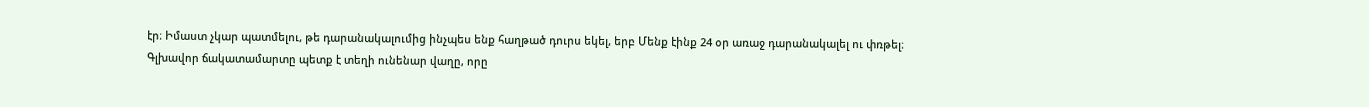էր։ Իմաստ չկար պատմելու, թե դարանակալումից ինչպես ենք հաղթած դուրս եկել, երբ Մենք էինք 24 օր առաջ դարանակալել ու փռթել։
Գլխավոր ճակատամարտը պետք է տեղի ունենար վաղը, որը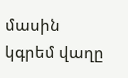մասին կգրեմ վաղը